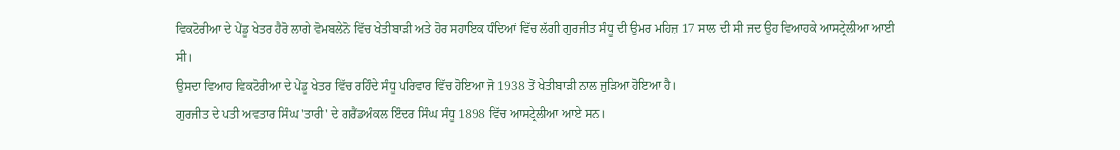ਵਿਕਟੋਰੀਆ ਦੇ ਪੇਂਡੂ ਖੇਤਰ ਹੈਰੋ ਲਾਗੇ ਵੋਮਬਲੇਨੋ ਵਿੱਚ ਖੇਤੀਬਾੜੀ ਅਤੇ ਹੋਰ ਸਹਾਇਕ ਧੰਦਿਆਂ ਵਿੱਚ ਲੱਗੀ ਗੁਰਜੀਤ ਸੰਧੂ ਦੀ ਉਮਰ ਮਹਿਜ਼ 17 ਸਾਲ ਦੀ ਸੀ ਜਦ ਉਹ ਵਿਆਹਕੇ ਆਸਟ੍ਰੇਲੀਆ ਆਈ ਸੀ।
ਉਸਦਾ ਵਿਆਹ ਵਿਕਟੋਰੀਆ ਦੇ ਪੇਂਡੂ ਖੇਤਰ ਵਿੱਚ ਰਹਿੰਦੇ ਸੰਧੂ ਪਰਿਵਾਰ ਵਿੱਚ ਹੋਇਆ ਜੋ 1938 ਤੋਂ ਖੇਤੀਬਾੜੀ ਨਾਲ ਜੁੜਿਆ ਹੋਇਆ ਹੈ।
ਗੁਰਜੀਤ ਦੇ ਪਤੀ ਅਵਤਾਰ ਸਿੰਘ 'ਤਾਰੀ' ਦੇ ਗਰੈਂਡਅੰਕਲ ਇੰਦਰ ਸਿੰਘ ਸੰਧੂ 1898 ਵਿੱਚ ਆਸਟ੍ਰੇਲੀਆ ਆਏ ਸਨ।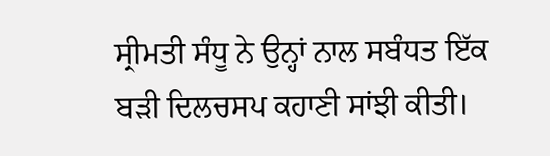ਸ੍ਰੀਮਤੀ ਸੰਧੂ ਨੇ ਉਨ੍ਹਾਂ ਨਾਲ ਸਬੰਧਤ ਇੱਕ ਬੜੀ ਦਿਲਚਸਪ ਕਹਾਣੀ ਸਾਂਝੀ ਕੀਤੀ।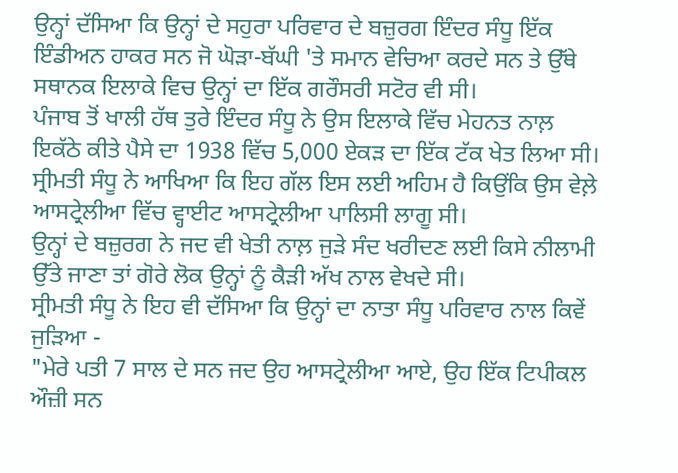ਉਨ੍ਹਾਂ ਦੱਸਿਆ ਕਿ ਉਨ੍ਹਾਂ ਦੇ ਸਹੁਰਾ ਪਰਿਵਾਰ ਦੇ ਬਜ਼ੁਰਗ ਇੰਦਰ ਸੰਧੂ ਇੱਕ ਇੰਡੀਅਨ ਹਾਕਰ ਸਨ ਜੋ ਘੋੜਾ-ਬੱਘੀ 'ਤੇ ਸਮਾਨ ਵੇਚਿਆ ਕਰਦੇ ਸਨ ਤੇ ਉੱਥੇ ਸਥਾਨਕ ਇਲਾਕੇ ਵਿਚ ਉਨ੍ਹਾਂ ਦਾ ਇੱਕ ਗਰੌਸਰੀ ਸਟੋਰ ਵੀ ਸੀ।
ਪੰਜਾਬ ਤੋਂ ਖਾਲੀ ਹੱਥ ਤੁਰੇ ਇੰਦਰ ਸੰਧੂ ਨੇ ਉਸ ਇਲਾਕੇ ਵਿੱਚ ਮੇਹਨਤ ਨਾਲ਼ ਇਕੱਠੇ ਕੀਤੇ ਪੈਸੇ ਦਾ 1938 ਵਿੱਚ 5,000 ਏਕੜ ਦਾ ਇੱਕ ਟੱਕ ਖੇਤ ਲਿਆ ਸੀ।
ਸ੍ਰੀਮਤੀ ਸੰਧੂ ਨੇ ਆਖਿਆ ਕਿ ਇਹ ਗੱਲ ਇਸ ਲਈ ਅਹਿਮ ਹੈ ਕਿਉਂਕਿ ਉਸ ਵੇਲ਼ੇ ਆਸਟ੍ਰੇਲੀਆ ਵਿੱਚ ਵ੍ਹਾਈਟ ਆਸਟ੍ਰੇਲੀਆ ਪਾਲਿਸੀ ਲਾਗੂ ਸੀ।
ਉਨ੍ਹਾਂ ਦੇ ਬਜ਼ੁਰਗ ਨੇ ਜਦ ਵੀ ਖੇਤੀ ਨਾਲ਼ ਜੁੜੇ ਸੰਦ ਖਰੀਦਣ ਲਈ ਕਿਸੇ ਨੀਲਾਮੀ ਉੱਤੇ ਜਾਣਾ ਤਾਂ ਗੋਰੇ ਲੋਕ ਉਨ੍ਹਾਂ ਨੂੰ ਕੈੜੀ ਅੱਖ ਨਾਲ ਵੇਖਦੇ ਸੀ।
ਸ੍ਰੀਮਤੀ ਸੰਧੂ ਨੇ ਇਹ ਵੀ ਦੱਸਿਆ ਕਿ ਉਨ੍ਹਾਂ ਦਾ ਨਾਤਾ ਸੰਧੂ ਪਰਿਵਾਰ ਨਾਲ ਕਿਵੇਂ ਜੁੜਿਆ -
"ਮੇਰੇ ਪਤੀ 7 ਸਾਲ ਦੇ ਸਨ ਜਦ ਉਹ ਆਸਟ੍ਰੇਲੀਆ ਆਏ, ਉਹ ਇੱਕ ਟਿਪੀਕਲ ਔਜ਼ੀ ਸਨ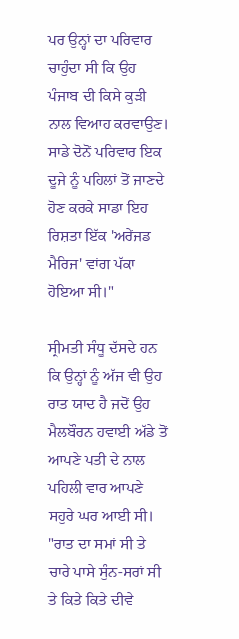ਪਰ ਉਨ੍ਹਾਂ ਦਾ ਪਰਿਵਾਰ ਚਾਹੁੰਦਾ ਸੀ ਕਿ ਉਹ ਪੰਜਾਬ ਦੀ ਕਿਸੇ ਕੁੜੀ ਨਾਲ ਵਿਆਹ ਕਰਵਾਉਣ। ਸਾਡੇ ਦੋਨੋਂ ਪਰਿਵਾਰ ਇਕ ਦੂਜੇ ਨੂੰ ਪਹਿਲਾਂ ਤੋਂ ਜਾਣਦੇ ਹੋਣ ਕਰਕੇ ਸਾਡਾ ਇਹ ਰਿਸ਼ਤਾ ਇੱਕ 'ਅਰੇਂਜਡ ਮੈਰਿਜ' ਵਾਂਗ ਪੱਕਾ ਹੋਇਆ ਸੀ।"

ਸ੍ਰੀਮਤੀ ਸੰਧੂ ਦੱਸਦੇ ਹਨ ਕਿ ਉਨ੍ਹਾਂ ਨੂੰ ਅੱਜ ਵੀ ਉਹ ਰਾਤ ਯਾਦ ਹੈ ਜਦੋਂ ਉਹ ਮੈਲਬੌਰਨ ਹਵਾਈ ਅੱਡੇ ਤੋਂ ਆਪਣੇ ਪਤੀ ਦੇ ਨਾਲ ਪਹਿਲੀ ਵਾਰ ਆਪਣੇ ਸਹੁਰੇ ਘਰ ਆਈ ਸੀ।
"ਰਾਤ ਦਾ ਸਮਾਂ ਸੀ ਤੇ ਚਾਰੇ ਪਾਸੇ ਸੁੰਨ-ਸਰਾਂ ਸੀ ਤੇ ਕਿਤੇ ਕਿਤੇ ਦੀਵੇ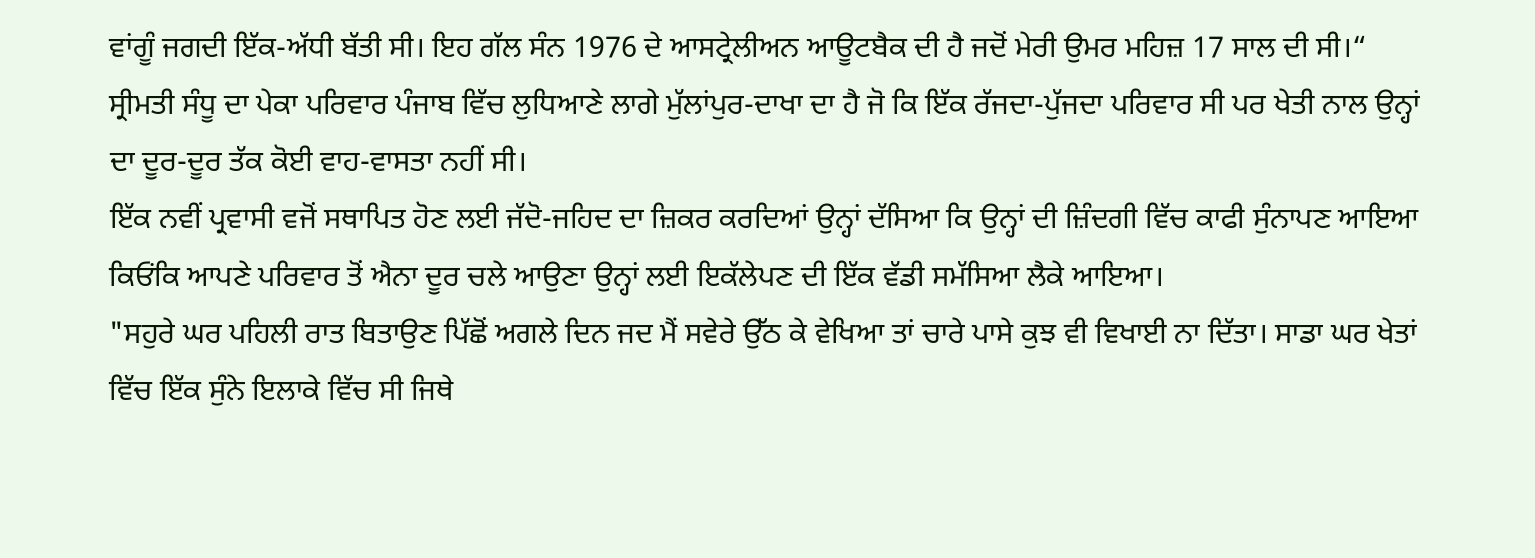ਵਾਂਗੂੰ ਜਗਦੀ ਇੱਕ-ਅੱਧੀ ਬੱਤੀ ਸੀ। ਇਹ ਗੱਲ ਸੰਨ 1976 ਦੇ ਆਸਟ੍ਰੇਲੀਅਨ ਆਊਟਬੈਕ ਦੀ ਹੈ ਜਦੋਂ ਮੇਰੀ ਉਮਰ ਮਹਿਜ਼ 17 ਸਾਲ ਦੀ ਸੀ।“
ਸ੍ਰੀਮਤੀ ਸੰਧੂ ਦਾ ਪੇਕਾ ਪਰਿਵਾਰ ਪੰਜਾਬ ਵਿੱਚ ਲੁਧਿਆਣੇ ਲਾਗੇ ਮੁੱਲਾਂਪੁਰ-ਦਾਖਾ ਦਾ ਹੈ ਜੋ ਕਿ ਇੱਕ ਰੱਜਦਾ-ਪੁੱਜਦਾ ਪਰਿਵਾਰ ਸੀ ਪਰ ਖੇਤੀ ਨਾਲ ਉਨ੍ਹਾਂ ਦਾ ਦੂਰ-ਦੂਰ ਤੱਕ ਕੋਈ ਵਾਹ-ਵਾਸਤਾ ਨਹੀਂ ਸੀ।
ਇੱਕ ਨਵੀਂ ਪ੍ਰਵਾਸੀ ਵਜੋਂ ਸਥਾਪਿਤ ਹੋਣ ਲਈ ਜੱਦੋ-ਜਹਿਦ ਦਾ ਜ਼ਿਕਰ ਕਰਦਿਆਂ ਉਨ੍ਹਾਂ ਦੱਸਿਆ ਕਿ ਉਨ੍ਹਾਂ ਦੀ ਜ਼ਿੰਦਗੀ ਵਿੱਚ ਕਾਫੀ ਸੁੰਨਾਪਣ ਆਇਆ ਕਿਓਂਕਿ ਆਪਣੇ ਪਰਿਵਾਰ ਤੋਂ ਐਨਾ ਦੂਰ ਚਲੇ ਆਉਣਾ ਉਨ੍ਹਾਂ ਲਈ ਇਕੱਲੇਪਣ ਦੀ ਇੱਕ ਵੱਡੀ ਸਮੱਸਿਆ ਲੈਕੇ ਆਇਆ।
"ਸਹੁਰੇ ਘਰ ਪਹਿਲੀ ਰਾਤ ਬਿਤਾਉਣ ਪਿੱਛੋਂ ਅਗਲੇ ਦਿਨ ਜਦ ਮੈਂ ਸਵੇਰੇ ਉੱਠ ਕੇ ਵੇਖਿਆ ਤਾਂ ਚਾਰੇ ਪਾਸੇ ਕੁਝ ਵੀ ਵਿਖਾਈ ਨਾ ਦਿੱਤਾ। ਸਾਡਾ ਘਰ ਖੇਤਾਂ ਵਿੱਚ ਇੱਕ ਸੁੰਨੇ ਇਲਾਕੇ ਵਿੱਚ ਸੀ ਜਿਥੇ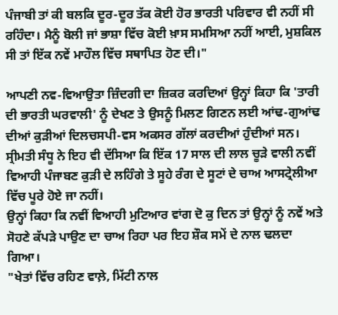ਪੰਜਾਬੀ ਤਾਂ ਕੀ ਬਲਕਿ ਦੂਰ-ਦੂਰ ਤੱਕ ਕੋਈ ਹੋਰ ਭਾਰਤੀ ਪਰਿਵਾਰ ਵੀ ਨਹੀਂ ਸੀ ਰਹਿੰਦਾ। ਮੈਨੂੰ ਬੋਲੀ ਜਾਂ ਭਾਸ਼ਾ ਵਿੱਚ ਕੋਈ ਖ਼ਾਸ ਸਮਸਿਆ ਨਹੀਂ ਆਈ, ਮੁਸ਼ਕਿਲ ਸੀ ਤਾਂ ਇੱਕ ਨਵੇਂ ਮਾਹੌਲ ਵਿੱਚ ਸਥਾਪਿਤ ਹੋਣ ਦੀ।"

ਆਪਣੀ ਨਵ-ਵਿਆਉਤਾ ਜ਼ਿੰਦਗੀ ਦਾ ਜ਼ਿਕਰ ਕਰਦਿਆਂ ਉਨ੍ਹਾਂ ਕਿਹਾ ਕਿ 'ਤਾਰੀ ਦੀ ਭਾਰਤੀ ਘਰਵਾਲੀ' ਨੂੰ ਦੇਖਣ ਤੇ ਉਸਨੂੰ ਮਿਲਣ ਗਿਣਨ ਲਈ ਆਂਢ-ਗੁਆਂਢ ਦੀਆਂ ਕੁੜੀਆਂ ਦਿਲਚਸਪੀ-ਵਸ ਅਕਸਰ ਗੱਲਾਂ ਕਰਦੀਆਂ ਹੁੰਦੀਆਂ ਸਨ।
ਸ੍ਰੀਮਤੀ ਸੰਧੂ ਨੇ ਇਹ ਵੀ ਦੱਸਿਆ ਕਿ ਇੱਕ 17 ਸਾਲ ਦੀ ਲਾਲ ਚੂੜੇ ਵਾਲੀ ਨਵੀਂ ਵਿਆਹੀ ਪੰਜਾਬਣ ਕੁੜੀ ਦੇ ਲਹਿੰਗੇ ਤੇ ਸੂਹੇ ਰੰਗ ਦੇ ਸੂਟਾਂ ਦੇ ਚਾਅ ਆਸਟ੍ਰੇਲੀਆ ਵਿੱਚ ਪੂਰੇ ਹੋਏ ਜਾ ਨਹੀਂ।
ਉਨ੍ਹਾਂ ਕਿਹਾ ਕਿ ਨਵੀਂ ਵਿਆਹੀ ਮੁਟਿਆਰ ਵਾਂਗ ਦੋ ਕੁ ਦਿਨ ਤਾਂ ਉਨ੍ਹਾਂ ਨੂੰ ਨਵੇਂ ਅਤੇ ਸੋਹਣੇ ਕੱਪੜੇ ਪਾਉਣ ਦਾ ਚਾਅ ਰਿਹਾ ਪਰ ਇਹ ਸ਼ੌਕ ਸਮੇਂ ਦੇ ਨਾਲ ਢਲਦਾ ਗਿਆ।
"ਖੇਤਾਂ ਵਿੱਚ ਰਹਿਣ ਵਾਲ਼ੇ, ਮਿੱਟੀ ਨਾਲ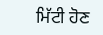ਮਿੱਟੀ ਹੋਣ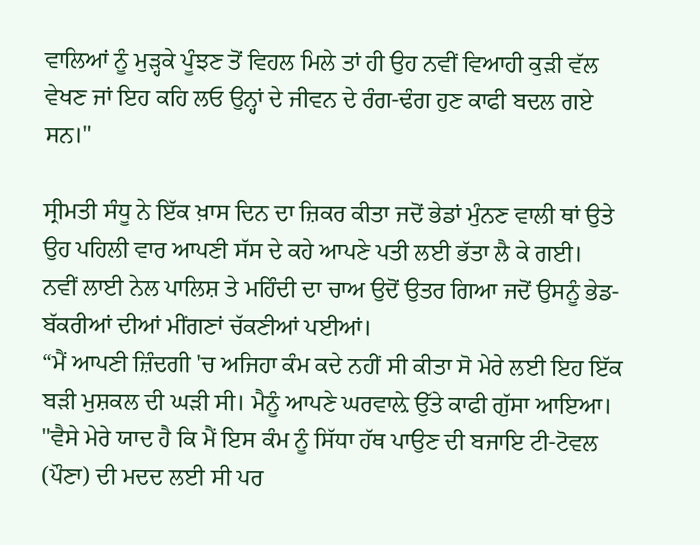ਵਾਲਿਆਂ ਨੂੰ ਮੁੜ੍ਹਕੇ ਪੂੰਝਣ ਤੋਂ ਵਿਹਲ ਮਿਲੇ ਤਾਂ ਹੀ ਉਹ ਨਵੀਂ ਵਿਆਹੀ ਕੁੜੀ ਵੱਲ ਵੇਖਣ ਜਾਂ ਇਹ ਕਹਿ ਲਓ ਉਨ੍ਹਾਂ ਦੇ ਜੀਵਨ ਦੇ ਰੰਗ-ਢੰਗ ਹੁਣ ਕਾਫੀ ਬਦਲ ਗਏ ਸਨ।"

ਸ੍ਰੀਮਤੀ ਸੰਧੂ ਨੇ ਇੱਕ ਖ਼ਾਸ ਦਿਨ ਦਾ ਜ਼ਿਕਰ ਕੀਤਾ ਜਦੋਂ ਭੇਡਾਂ ਮੁੰਨਣ ਵਾਲੀ ਥਾਂ ਉਤੇ ਉਹ ਪਹਿਲੀ ਵਾਰ ਆਪਣੀ ਸੱਸ ਦੇ ਕਹੇ ਆਪਣੇ ਪਤੀ ਲਈ ਭੱਤਾ ਲੈ ਕੇ ਗਈ।
ਨਵੀਂ ਲਾਈ ਨੇਲ ਪਾਲਿਸ਼ ਤੇ ਮਹਿੰਦੀ ਦਾ ਚਾਅ ਉਦੋਂ ਉਤਰ ਗਿਆ ਜਦੋਂ ਉਸਨੂੰ ਭੇਡ-ਬੱਕਰੀਆਂ ਦੀਆਂ ਮੀਂਗਣਾਂ ਚੱਕਣੀਆਂ ਪਈਆਂ।
“ਮੈਂ ਆਪਣੀ ਜ਼ਿੰਦਗੀ 'ਚ ਅਜਿਹਾ ਕੰਮ ਕਦੇ ਨਹੀਂ ਸੀ ਕੀਤਾ ਸੋ ਮੇਰੇ ਲਈ ਇਹ ਇੱਕ ਬੜੀ ਮੁਸ਼ਕਲ ਦੀ ਘੜੀ ਸੀ। ਮੈਨੂੰ ਆਪਣੇ ਘਰਵਾਲ਼ੇ ਉੱਤੇ ਕਾਫੀ ਗੁੱਸਾ ਆਇਆ।
"ਵੈਸੇ ਮੇਰੇ ਯਾਦ ਹੈ ਕਿ ਮੈਂ ਇਸ ਕੰਮ ਨੂੰ ਸਿੱਧਾ ਹੱਥ ਪਾਉਣ ਦੀ ਬਜਾਇ ਟੀ-ਟੋਵਲ (ਪੌਣਾ) ਦੀ ਮਦਦ ਲਈ ਸੀ ਪਰ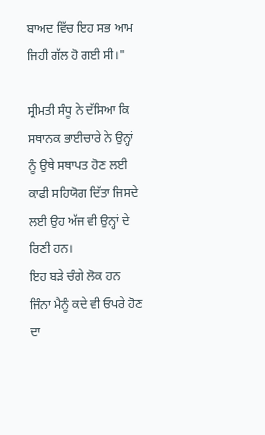ਬਾਅਦ ਵਿੱਚ ਇਹ ਸਭ ਆਮ ਜਿਹੀ ਗੱਲ ਹੋ ਗਈ ਸੀ।"

ਸ੍ਰੀਮਤੀ ਸੰਧੂ ਨੇ ਦੱਸਿਆ ਕਿ ਸਥਾਨਕ ਭਾਈਚਾਰੇ ਨੇ ਉਨ੍ਹਾਂ ਨੂੰ ਉਥੇ ਸਥਾਪਤ ਹੋਣ ਲਈ ਕਾਫੀ ਸਹਿਯੋਗ ਦਿੱਤਾ ਜਿਸਦੇ ਲਈ ਉਹ ਅੱਜ ਵੀ ਉਨ੍ਹਾਂ ਦੇ ਰਿਣੀ ਹਨ।
ਇਹ ਬੜੇ ਚੰਗੇ ਲੋਕ ਹਨ ਜਿੰਨਾ ਮੈਨੂੰ ਕਦੇ ਵੀ ਓਪਰੇ ਹੋਣ ਦਾ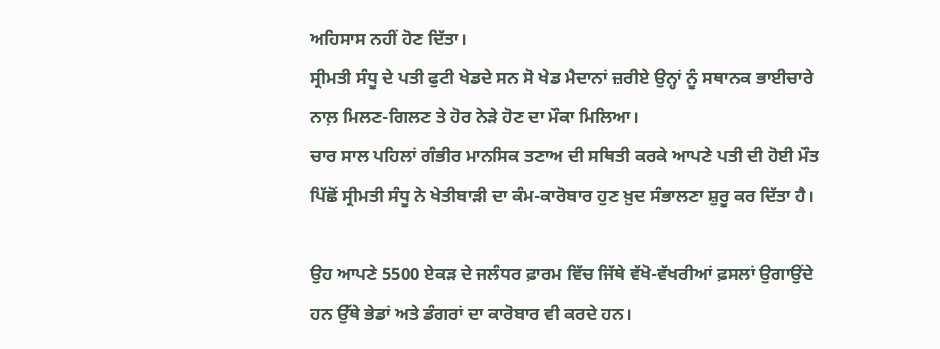ਅਹਿਸਾਸ ਨਹੀਂ ਹੋਣ ਦਿੱਤਾ।
ਸ੍ਰੀਮਤੀ ਸੰਧੂ ਦੇ ਪਤੀ ਫੁਟੀ ਖੇਡਦੇ ਸਨ ਸੋ ਖੇਡ ਮੈਦਾਨਾਂ ਜ਼ਰੀਏ ਉਨ੍ਹਾਂ ਨੂੰ ਸਥਾਨਕ ਭਾਈਚਾਰੇ ਨਾਲ਼ ਮਿਲਣ-ਗਿਲਣ ਤੇ ਹੋਰ ਨੇੜੇ ਹੋਣ ਦਾ ਮੌਕਾ ਮਿਲਿਆ।
ਚਾਰ ਸਾਲ ਪਹਿਲਾਂ ਗੰਭੀਰ ਮਾਨਸਿਕ ਤਣਾਅ ਦੀ ਸਥਿਤੀ ਕਰਕੇ ਆਪਣੇ ਪਤੀ ਦੀ ਹੋਈ ਮੌਤ ਪਿੱਛੋਂ ਸ੍ਰੀਮਤੀ ਸੰਧੂ ਨੇ ਖੇਤੀਬਾੜੀ ਦਾ ਕੰਮ-ਕਾਰੋਬਾਰ ਹੁਣ ਖ਼ੁਦ ਸੰਭਾਲਣਾ ਸ਼ੁਰੂ ਕਰ ਦਿੱਤਾ ਹੈ।

ਉਹ ਆਪਣੇ 5500 ਏਕੜ ਦੇ ਜਲੰਧਰ ਫ਼ਾਰਮ ਵਿੱਚ ਜਿੱਥੇ ਵੱਖੋ-ਵੱਖਰੀਆਂ ਫ਼ਸਲਾਂ ਉਗਾਉਂਦੇ ਹਨ ਉੱਥੇ ਭੇਡਾਂ ਅਤੇ ਡੰਗਰਾਂ ਦਾ ਕਾਰੋਬਾਰ ਵੀ ਕਰਦੇ ਹਨ।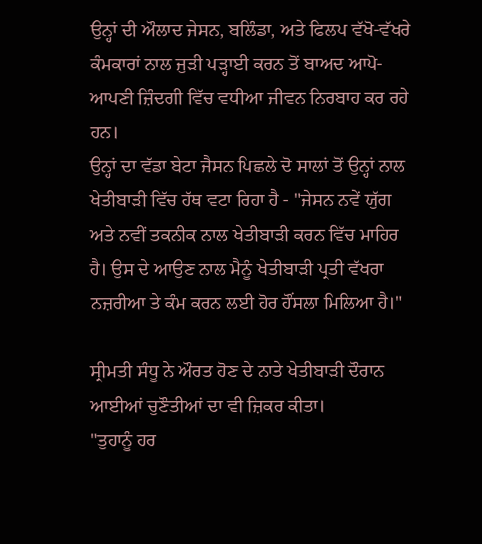ਉਨ੍ਹਾਂ ਦੀ ਔਲਾਦ ਜੇਸਨ, ਬਲਿੰਡਾ, ਅਤੇ ਫਿਲਪ ਵੱਖੋ-ਵੱਖਰੇ ਕੰਮਕਾਰਾਂ ਨਾਲ ਜੁੜੀ ਪੜ੍ਹਾਈ ਕਰਨ ਤੋਂ ਬਾਅਦ ਆਪੋ-ਆਪਣੀ ਜ਼ਿੰਦਗੀ ਵਿੱਚ ਵਧੀਆ ਜੀਵਨ ਨਿਰਬਾਹ ਕਰ ਰਹੇ ਹਨ।
ਉਨ੍ਹਾਂ ਦਾ ਵੱਡਾ ਬੇਟਾ ਜੈਸਨ ਪਿਛਲੇ ਦੋ ਸਾਲਾਂ ਤੋਂ ਉਨ੍ਹਾਂ ਨਾਲ ਖੇਤੀਬਾੜੀ ਵਿੱਚ ਹੱਥ ਵਟਾ ਰਿਹਾ ਹੈ - "ਜੇਸਨ ਨਵੇਂ ਯੁੱਗ ਅਤੇ ਨਵੀਂ ਤਕਨੀਕ ਨਾਲ ਖੇਤੀਬਾੜੀ ਕਰਨ ਵਿੱਚ ਮਾਹਿਰ ਹੈ। ਉਸ ਦੇ ਆਉਣ ਨਾਲ ਮੈਨੂੰ ਖੇਤੀਬਾੜੀ ਪ੍ਰਤੀ ਵੱਖਰਾ ਨਜ਼ਰੀਆ ਤੇ ਕੰਮ ਕਰਨ ਲਈ ਹੋਰ ਹੌਂਸਲਾ ਮਿਲਿਆ ਹੈ।"

ਸ੍ਰੀਮਤੀ ਸੰਧੂ ਨੇ ਔਰਤ ਹੋਣ ਦੇ ਨਾਤੇ ਖੇਤੀਬਾੜੀ ਦੌਰਾਨ ਆਈਆਂ ਚੁਣੌਤੀਆਂ ਦਾ ਵੀ ਜ਼ਿਕਰ ਕੀਤਾ।
"ਤੁਹਾਨੂੰ ਹਰ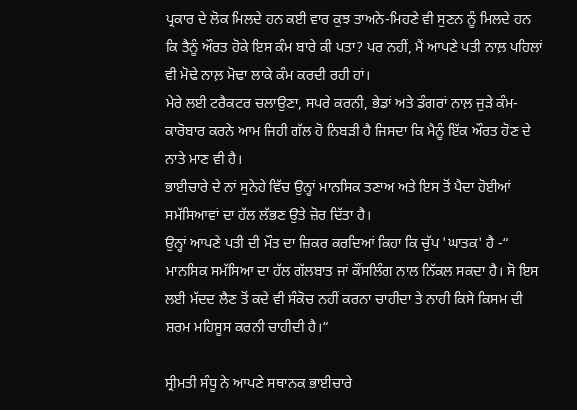ਪ੍ਰਕਾਰ ਦੇ ਲੋਕ ਮਿਲਦੇ ਹਨ ਕਈ ਵਾਰ ਕੁਝ ਤਾਅਨੇ-ਮਿਹਣੇ ਵੀ ਸੁਣਨ ਨੂੰ ਮਿਲਦੇ ਹਨ ਕਿ ਤੈਨੂੰ ਔਰਤ ਹੋਕੇ ਇਸ ਕੰਮ ਬਾਰੇ ਕੀ ਪਤਾ? ਪਰ ਨਹੀਂ, ਮੈਂ ਆਪਣੇ ਪਤੀ ਨਾਲ਼ ਪਹਿਲਾਂ ਵੀ ਮੋਢੇ ਨਾਲ਼ ਮੋਢਾ ਲਾਕੇ ਕੰਮ ਕਰਦੀ ਰਹੀ ਹਾਂ।
ਮੇਰੇ ਲਈ ਟਰੈਕਟਰ ਚਲਾਉਣਾ, ਸਪਰੇ ਕਰਨੀ, ਭੇਡਾਂ ਅਤੇ ਡੰਗਰਾਂ ਨਾਲ਼ ਜੁੜੇ ਕੰਮ-ਕਾਰੋਬਾਰ ਕਰਨੇ ਆਮ ਜਿਹੀ ਗੱਲ ਹੋ ਨਿਬੜੀ ਹੈ ਜਿਸਦਾ ਕਿ ਮੈਨੂੰ ਇੱਕ ਔਰਤ ਹੋਣ ਦੇ ਨਾਤੇ ਮਾਣ ਵੀ ਹੈ।
ਭਾਈਚਾਰੇ ਦੇ ਨਾਂ ਸੁਨੇਹੇ ਵਿੱਚ ਉਨ੍ਹਾਂ ਮਾਨਸਿਕ ਤਣਾਅ ਅਤੇ ਇਸ ਤੋਂ ਪੈਦਾ ਹੋਈਆਂ ਸਮੱਸਿਆਵਾਂ ਦਾ ਹੱਲ ਲੱਭਣ ਉਤੇ ਜ਼ੋਰ ਦਿੱਤਾ ਹੈ।
ਉਨ੍ਹਾਂ ਆਪਣੇ ਪਤੀ ਦੀ ਮੌਤ ਦਾ ਜ਼ਿਕਰ ਕਰਦਿਆਂ ਕਿਹਾ ਕਿ ਚੁੱਪ 'ਘਾਤਕ' ਹੈ -“ ਮਾਨਸਿਕ ਸਮੱਸਿਆ ਦਾ ਹੱਲ ਗੱਲਬਾਤ ਜਾਂ ਕੌਂਸਲਿੰਗ ਨਾਲ ਨਿੱਕਲ ਸਕਦਾ ਹੈ। ਸੋ ਇਸ ਲਈ ਮੱਦਦ ਲੈਣ ਤੋਂ ਕਦੇ ਵੀ ਸੰਕੋਚ ਨਹੀਂ ਕਰਨਾ ਚਾਹੀਦਾ ਤੇ ਨਾਹੀ ਕਿਸੇ ਕਿਸਮ ਦੀ ਸ਼ਰਮ ਮਹਿਸੂਸ ਕਰਨੀ ਚਾਹੀਦੀ ਹੈ।“

ਸ੍ਰੀਮਤੀ ਸੰਧੂ ਨੇ ਆਪਣੇ ਸਥਾਨਕ ਭਾਈਚਾਰੇ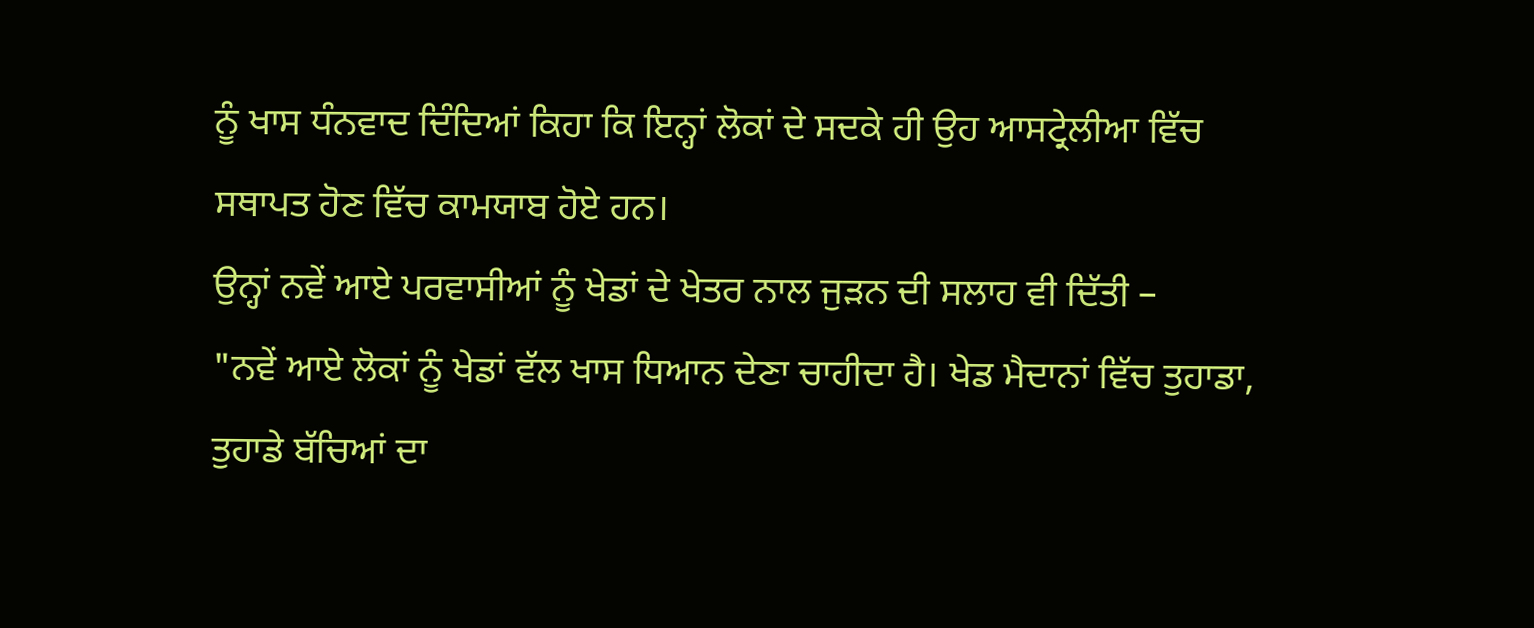ਨੂੰ ਖਾਸ ਧੰਨਵਾਦ ਦਿੰਦਿਆਂ ਕਿਹਾ ਕਿ ਇਨ੍ਹਾਂ ਲੋਕਾਂ ਦੇ ਸਦਕੇ ਹੀ ਉਹ ਆਸਟ੍ਰੇਲੀਆ ਵਿੱਚ ਸਥਾਪਤ ਹੋਣ ਵਿੱਚ ਕਾਮਯਾਬ ਹੋਏ ਹਨ।
ਉਨ੍ਹਾਂ ਨਵੇਂ ਆਏ ਪਰਵਾਸੀਆਂ ਨੂੰ ਖੇਡਾਂ ਦੇ ਖੇਤਰ ਨਾਲ ਜੁੜਨ ਦੀ ਸਲਾਹ ਵੀ ਦਿੱਤੀ –
"ਨਵੇਂ ਆਏ ਲੋਕਾਂ ਨੂੰ ਖੇਡਾਂ ਵੱਲ ਖਾਸ ਧਿਆਨ ਦੇਣਾ ਚਾਹੀਦਾ ਹੈ। ਖੇਡ ਮੈਦਾਨਾਂ ਵਿੱਚ ਤੁਹਾਡਾ, ਤੁਹਾਡੇ ਬੱਚਿਆਂ ਦਾ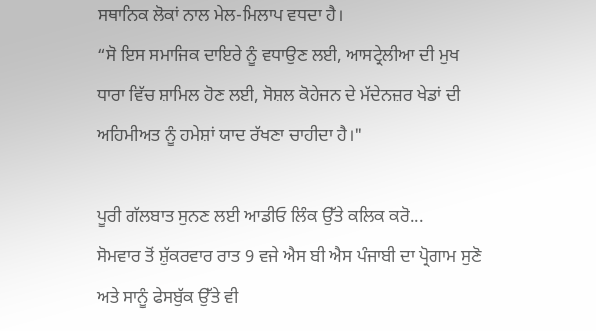ਸਥਾਨਿਕ ਲੋਕਾਂ ਨਾਲ ਮੇਲ-ਮਿਲਾਪ ਵਧਦਾ ਹੈ।
“ਸੋ ਇਸ ਸਮਾਜਿਕ ਦਾਇਰੇ ਨੂੰ ਵਧਾਉਣ ਲਈ, ਆਸਟ੍ਰੇਲੀਆ ਦੀ ਮੁਖ ਧਾਰਾ ਵਿੱਚ ਸ਼ਾਮਿਲ ਹੋਣ ਲਈ, ਸੋਸ਼ਲ ਕੋਹੇਜਨ ਦੇ ਮੱਦੇਨਜ਼ਰ ਖੇਡਾਂ ਦੀ ਅਹਿਮੀਅਤ ਨੂੰ ਹਮੇਸ਼ਾਂ ਯਾਦ ਰੱਖਣਾ ਚਾਹੀਦਾ ਹੈ।"

ਪੂਰੀ ਗੱਲਬਾਤ ਸੁਨਣ ਲਈ ਆਡੀਓ ਲਿੰਕ ਉੱਤੇ ਕਲਿਕ ਕਰੋ...
ਸੋਮਵਾਰ ਤੋਂ ਸ਼ੁੱਕਰਵਾਰ ਰਾਤ 9 ਵਜੇ ਐਸ ਬੀ ਐਸ ਪੰਜਾਬੀ ਦਾ ਪ੍ਰੋਗਾਮ ਸੁਣੋ ਅਤੇ ਸਾਨੂੰ ਫੇਸਬੁੱਕ ਉੱਤੇ ਵੀ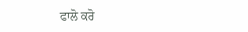ਫਾਲੋ ਕਰੋ